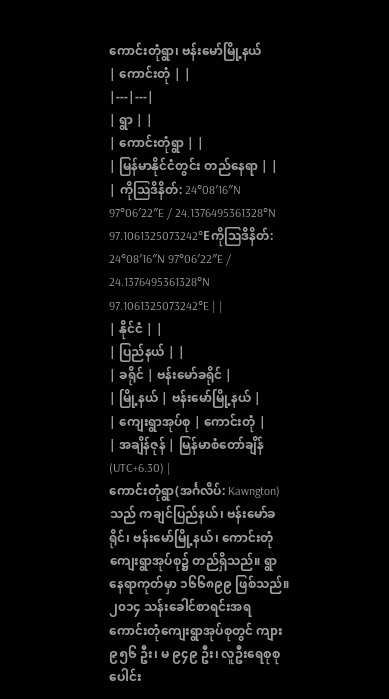ကောင်းတုံရွာ၊ ဗန်းမော်မြို့နယ်
| ကောင်းတုံ | |
|---|---|
| ရွာ | |
| ကောင်းတုံရွာ | |
| မြန်မာနိုင်ငံတွင်း တည်နေရာ | |
| ကိုဩဒိနိတ်: 24°08′16″N 97°06′22″E / 24.1376495361328°N 97.1061325073242°Eကိုဩဒိနိတ်: 24°08′16″N 97°06′22″E / 24.1376495361328°N 97.1061325073242°E | |
| နိုင်ငံ | |
| ပြည်နယ် | |
| ခရိုင် | ဗန်းမော်ခရိုင် |
| မြို့နယ် | ဗန်းမော်မြို့နယ် |
| ကျေးရွာအုပ်စု | ကောင်းတုံ |
| အချိန်ဇုန် | မြန်မာစံတော်ချိန် (UTC+6.30) |
ကောင်းတုံရွာ(အင်္ဂလိပ်: Kawngton)သည် ကချင်ပြည်နယ်၊ ဗန်းမော်ခရိုင်၊ ဗန်းမော်မြို့နယ်၊ ကောင်းတုံကျေးရွာအုပ်စု၌ တည်ရှိသည်။ ရွာနေရာကုတ်မှာ ၁၆၆၈၉၉ ဖြစ်သည်။ ၂၀၁၄ သန်းခေါင်စာရင်းအရ ကောင်းတုံကျေးရွာအုပ်စုတွင် ကျား ၉၅၆ ဦး၊ မ ၉၄၉ ဦး၊ လူဦးရေစုစုပေါင်း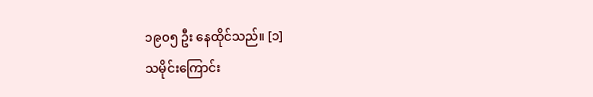၁၉၀၅ ဦး နေထိုင်သည်။ [၁]
သမိုင်းကြောင်း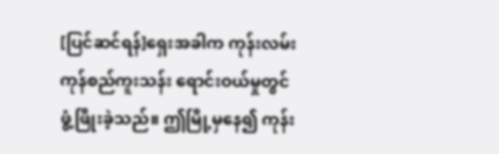[ပြင်ဆင်ရန်]ရှေးအခါက ကုန်းလမ်းကုန်စည်ကူးသန်း ရောင်းဝယ်မှုတွင် ဖွံ့ဖြိုးခဲ့သည်။ ဤမြို့မှနေ၍ ကုန်း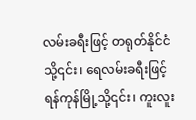လမ်းခရီးဖြင့် တရုတ်နိုင်ငံသို့၎င်း၊ ရေလမ်းခရီးဖြင့် ရန်ကုန်မြို့သို့၎င်း၊ ကူးလူး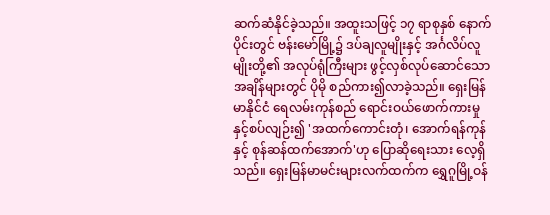ဆက်ဆံနိုင်ခဲ့သည်။ အထူးသဖြင့် ၁၇ ရာစုနှစ် နောက်ပိုင်းတွင် ဗန်းမော်မြို့၌ ဒပ်ချလူမျိုးနှင့် အင်္ဂလိပ်လူမျိုးတို့၏ အလုပ်ရုံကြီးများ ဖွင့်လှစ်လုပ်ဆောင်သောအချိန်များတွင် ပိုမို စည်ကား၍လာခဲ့သည်။ ရှေးမြန်မာနိုင်ငံ ရေလမ်းကုန်စည် ရောင်းဝယ်ဖောက်ကားမှုနှင့်စပ်လျဉ်း၍ 'အထက်ကောင်းတုံ၊ အောက်ရန်ကုန်နှင့် စုန်ဆန်ထက်အောက်'ဟု ပြောဆိုရေးသား လေ့ရှိသည်။ ရှေးမြန်မာမင်းများလက်ထက်က ရွှေဂူမြို့ဝန်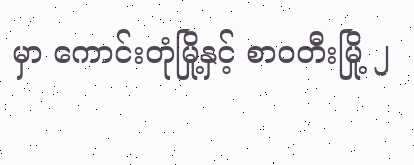မှာ ကောင်းတုံမြို့နှင့် စာဝတီးမြို့ ၂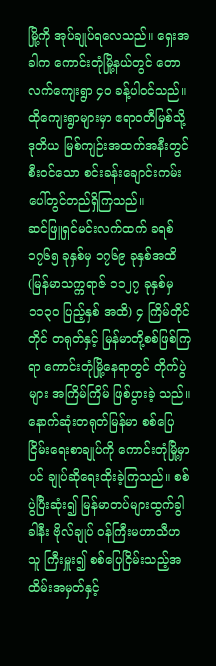မြို့ကို အုပ်ချုပ်ရလေသည်။ ရှေးအခါက ကောင်းတုံမြို့နယ်တွင် တောလက်ကျေးရွာ ၄ဝ ခန့်ပါဝင်သည်။ ထိုကျေးရွာများမှာ ဧရာဝတီမြစ်သို့ ဒုတိယ မြစ်ကျဉ်းအထက်အနီးတွင်စီးဝင်သော စင်းခန်းချောင်းကမ်း ပေါ်တွင်တည်ရှိကြသည်။
ဆင်ဖြူရှင်မင်းလက်ထက် ခရစ် ၁၇၆၅ ခုနှစ်မှ ၁၇၆၉ ခုနှစ်အထိ (မြန်မာသက္ကရာဇ် ၁၁၂၇ ခုနှစ်မှ ၁၁၃ဝ ပြည့်နှစ် အထိ) ၄ ကြိမ်တိုင်တိုင် တရုတ်နှင့် မြန်မာတို့စစ်ဖြစ်ကြရာ ကောင်းတုံမြို့နေရာတွင် တိုက်ပွဲများ အကြိမ်ကြိမ် ဖြစ်ပွားခဲ့ သည်။ နောက်ဆုံးတရုတ်မြန်မာ စစ်ပြေငြိမ်းရေးစာချုပ်ကို ကောင်းတုံမြို့မှာပင် ချုပ်ဆိုရေးထိုးခဲ့ကြသည်။ စစ်ပွဲပြီးဆုံး၍ မြန်မာတပ်များထွက်ခွါခါနီး ဗိုလ်ချုပ် ဝန်ကြီးမဟာသီဟသူ ကြီးမှူး၍ စစ်ပြေငြိမ်းသည့်အထိမ်းအမှတ်နှင့်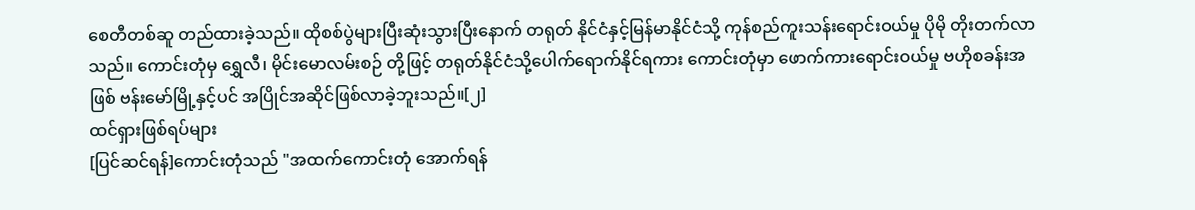စေတီတစ်ဆူ တည်ထားခဲ့သည်။ ထိုစစ်ပွဲများပြီးဆုံးသွားပြီးနောက် တရုတ် နိုင်ငံနှင့်မြန်မာနိုင်ငံသို့ ကုန်စည်ကူးသန်းရောင်းဝယ်မှု ပိုမို တိုးတက်လာသည်။ ကောင်းတုံမှ ရွှေလီ၊ မိုင်းမောလမ်းစဉ် တို့ဖြင့် တရုတ်နိုင်ငံသို့ပေါက်ရောက်နိုင်ရကား ကောင်းတုံမှာ ဖောက်ကားရောင်းဝယ်မှု ဗဟိုစခန်းအဖြစ် ဗန်းမော်မြို့နှင့်ပင် အပြိုင်အဆိုင်ဖြစ်လာခဲ့ဘူးသည်။[၂]
ထင်ရှားဖြစ်ရပ်များ
[ပြင်ဆင်ရန်]ကောင်းတုံသည် "အထက်ကောင်းတုံ အောက်ရန်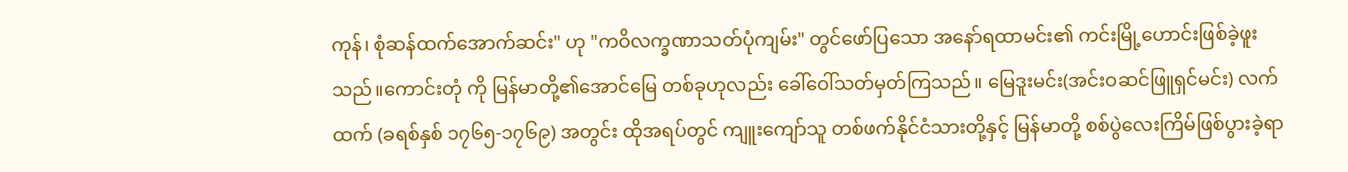ကုန်၊ စုံဆန်ထက်အောက်ဆင်း" ဟု "ကဝိလက္ခဏာသတ်ပုံကျမ်း" တွင်ဖော်ပြသော အနော်ရထာမင်း၏ ကင်းမြို့ဟောင်းဖြစ်ခဲ့ဖူးသည်။ကောင်းတုံ ကို မြန်မာတို့၏အောင်မြေ တစ်ခုဟုလည်း ခေါ်ဝေါ်သတ်မှတ်ကြသည်။ မြေဒူးမင်း(အင်းဝဆင်ဖြူရှင်မင်း) လက် ထက် (ခရစ်နှစ် ၁၇၆၅-၁၇၆၉) အတွင်း ထိုအရပ်တွင် ကျူးကျော်သူ တစ်ဖက်နိုင်ငံသားတို့နှင့် မြန်မာတို့ စစ်ပွဲလေးကြိမ်ဖြစ်ပွားခဲ့ရာ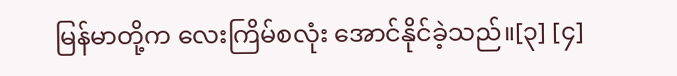မြန်မာတို့က လေးကြိမ်စလုံး အောင်နိုင်ခဲ့သည်။[၃] [၄]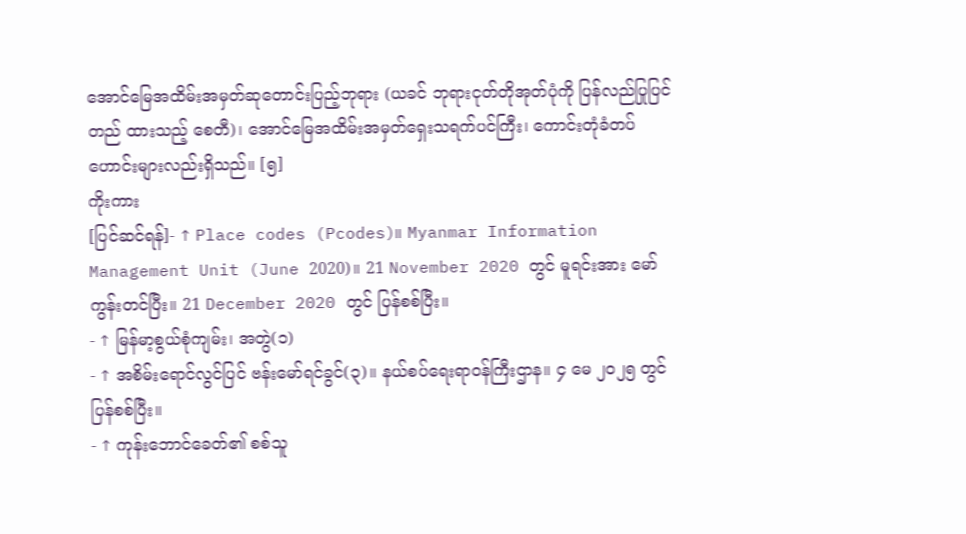အောင်မြေအထိမ်းအမှတ်ဆုတောင်းပြည့်ဘုရား (ယခင် ဘုရားငုတ်တိုအုတ်ပုံကို ပြန်လည်ပြုပြင်တည် ထားသည့် စေတီ)၊ အောင်မြေအထိမ်းအမှတ်ရှေးသရက်ပင်ကြီး၊ ကောင်းတုံခံတပ်ဟောင်းများလည်းရှိသည်။ [၅]
ကိုးကား
[ပြင်ဆင်ရန်]- ↑ Place codes (Pcodes)။ Myanmar Information Management Unit (June 2020)။ 21 November 2020 တွင် မူရင်းအား မော်ကွန်းတင်ပြီး။ 21 December 2020 တွင် ပြန်စစ်ပြီး။
- ↑ မြန်မာ့စွယ်စုံကျမ်း၊ အတွဲ(၁)
- ↑ အစိမ်းရောင်လွင်ပြင် ဗန်းမော်ရင်ခွင်(၃)။ နယ်စပ်ရေးရာဝန်ကြီးဌာန။ ၄ မေ ၂၀၂၅ တွင် ပြန်စစ်ပြီး။
- ↑ ကုန်းဘောင်ခေတ်၏ စစ်သူ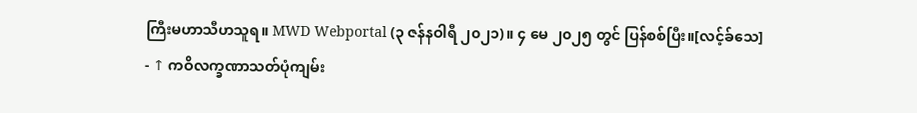ကြီးမဟာသီဟသူရ။ MWD Webportal (၃ ဇန်နဝါရီ ၂၀၂၁)။ ၄ မေ ၂၀၂၅ တွင် ပြန်စစ်ပြီး။[လင့်ခ်သေ]
- ↑ ကဝိလက္ခဏာသတ်ပုံကျမ်း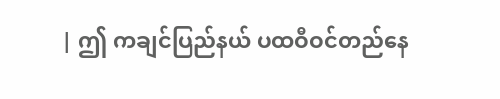| ဤ ကချင်ပြည်နယ် ပထဝီဝင်တည်နေ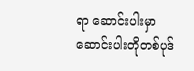ရာ ဆောင်းပါးမှာ ဆောင်းပါးတိုတစ်ပုဒ်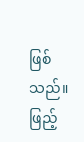ဖြစ်သည်။ ဖြည့်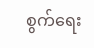စွက်ရေး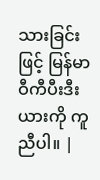သားခြင်းဖြင့် မြန်မာဝီကီပီးဒီးယားကို ကူညီပါ။ |